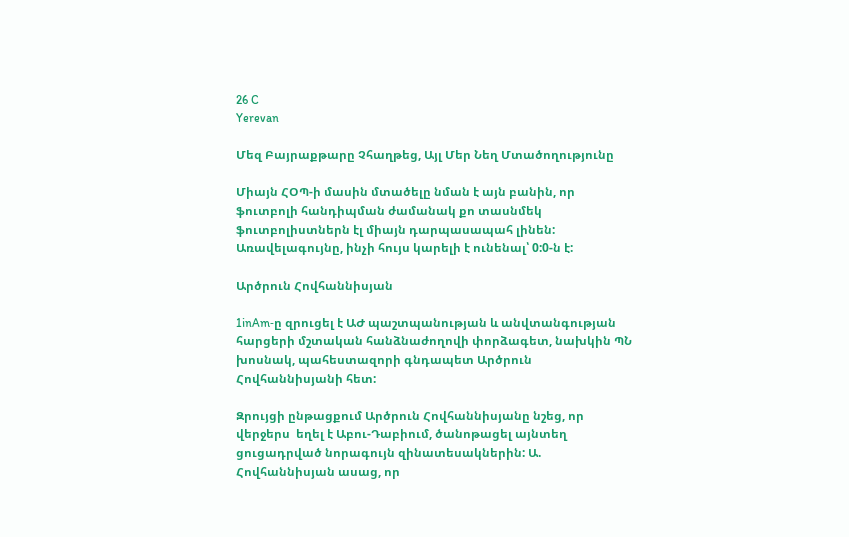26 C
Yerevan

Մեզ Բայրաքթարը Չհաղթեց, Այլ Մեր Նեղ Մտածողությունը

Միայն ՀՕՊ‑ի մասին մտածելը նման է այն բանին, որ ֆուտբոլի հանդիպման ժամանակ քո տասնմեկ ֆուտբոլիստներն էլ միայն դարպասապահ լինեն: Առավելագույնը, ինչի հույս կարելի է ունենալ՝ 0:0‑ն է:

Արծրուն Հովհաննիսյան

1inAm‑ը զրուցել է ԱԺ պաշտպանության և անվտանգության հարցերի մշտական հանձնաժողովի փորձագետ, նախկին ՊՆ խոսնակ, պահեստազորի գնդապետ Արծրուն Հովհաննիսյանի հետ:

Զրույցի ընթացքում Արծրուն Հովհաննիսյանը նշեց, որ վերջերս  եղել է Աբու-Դաբիում, ծանոթացել այնտեղ ցուցադրված նորագույն զինատեսակներին: Ա. Հովհաննիսյան ասաց, որ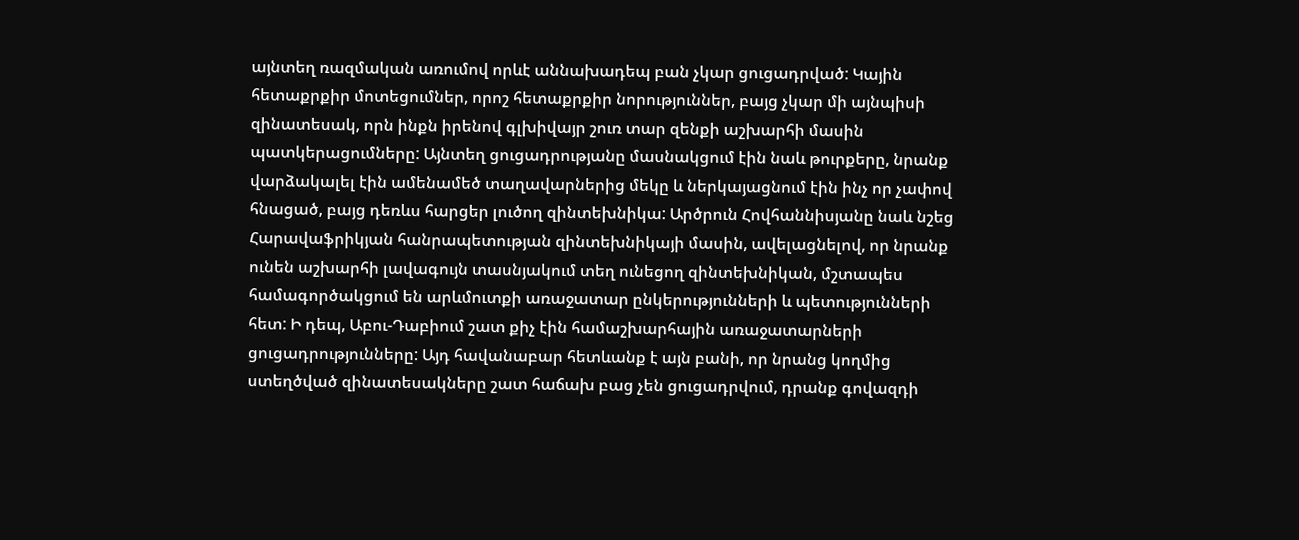այնտեղ ռազմական առումով որևէ աննախադեպ բան չկար ցուցադրված: Կային հետաքրքիր մոտեցումներ, որոշ հետաքրքիր նորություններ, բայց չկար մի այնպիսի զինատեսակ, որն ինքն իրենով գլխիվայր շուռ տար զենքի աշխարհի մասին պատկերացումները: Այնտեղ ցուցադրությանը մասնակցում էին նաև թուրքերը, նրանք վարձակալել էին ամենամեծ տաղավարներից մեկը և ներկայացնում էին ինչ որ չափով հնացած, բայց դեռևս հարցեր լուծող զինտեխնիկա: Արծրուն Հովհաննիսյանը նաև նշեց Հարավաֆրիկյան հանրապետության զինտեխնիկայի մասին, ավելացնելով, որ նրանք ունեն աշխարհի լավագույն տասնյակում տեղ ունեցող զինտեխնիկան, մշտապես համագործակցում են արևմուտքի առաջատար ընկերությունների և պետությունների հետ: Ի դեպ, Աբու-Դաբիում շատ քիչ էին համաշխարհային առաջատարների ցուցադրությունները: Այդ հավանաբար հետևանք է այն բանի, որ նրանց կողմից ստեղծված զինատեսակները շատ հաճախ բաց չեն ցուցադրվում, դրանք գովազդի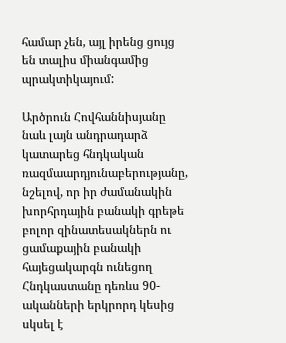համար չեն, այլ իրենց ցույց են տալիս միանգամից պրակտիկայում:

Արծրուն Հովհաննիսյանը նաև լայն անդրադարձ կատարեց հնդկական ռազմաարդյունաբերությանը, նշելով, որ իր ժամանակին խորհրդային բանակի գրեթե բոլոր զինատեսակներն ու ցամաքային բանակի հայեցակարգն ունեցող Հնդկաստանը դեռևս 90-ականների երկրորդ կեսից սկսել է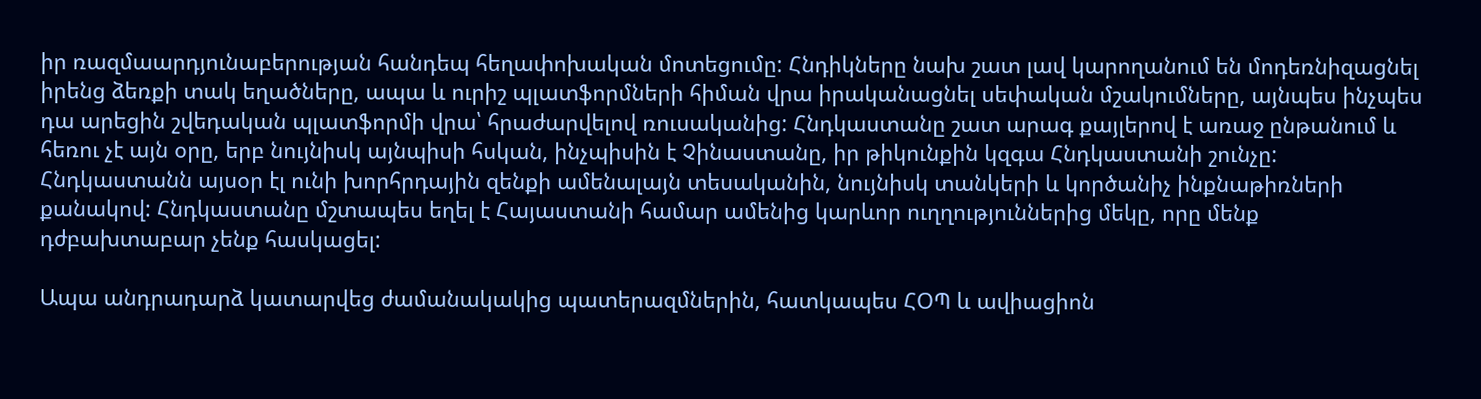իր ռազմաարդյունաբերության հանդեպ հեղափոխական մոտեցումը: Հնդիկները նախ շատ լավ կարողանում են մոդեռնիզացնել իրենց ձեռքի տակ եղածները, ապա և ուրիշ պլատֆորմների հիման վրա իրականացնել սեփական մշակումները, այնպես ինչպես դա արեցին շվեդական պլատֆորմի վրա՝ հրաժարվելով ռուսականից: Հնդկաստանը շատ արագ քայլերով է առաջ ընթանում և հեռու չէ այն օրը, երբ նույնիսկ այնպիսի հսկան, ինչպիսին է Չինաստանը, իր թիկունքին կզգա Հնդկաստանի շունչը: Հնդկաստանն այսօր էլ ունի խորհրդային զենքի ամենալայն տեսականին, նույնիսկ տանկերի և կործանիչ ինքնաթիռների քանակով: Հնդկաստանը մշտապես եղել է Հայաստանի համար ամենից կարևոր ուղղություններից մեկը, որը մենք դժբախտաբար չենք հասկացել:

Ապա անդրադարձ կատարվեց ժամանակակից պատերազմներին, հատկապես ՀՕՊ և ավիացիոն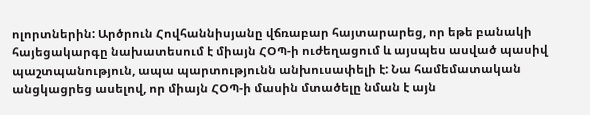ոլորտներին: Արծրուն Հովհաննիսյանը վճռաբար հայտարարեց, որ եթե բանակի հայեցակարգը նախատեսում է միայն ՀՕՊ‑ի ուժեղացում և այսպես ասված պասիվ պաշտպանություն, ապա պարտությունն անխուսափելի է: Նա համեմատական անցկացրեց ասելով, որ միայն ՀՕՊ‑ի մասին մտածելը նման է այն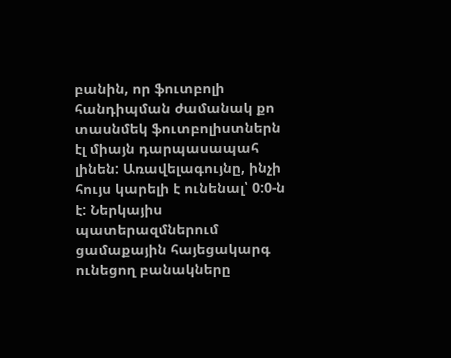բանին, որ ֆուտբոլի հանդիպման ժամանակ քո տասնմեկ ֆուտբոլիստներն էլ միայն դարպասապահ լինեն: Առավելագույնը, ինչի հույս կարելի է ունենալ՝ 0:0‑ն է: Ներկայիս պատերազմներում ցամաքային հայեցակարգ ունեցող բանակները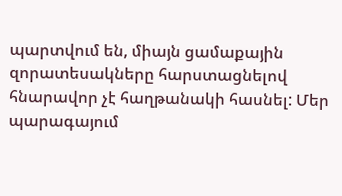պարտվում են, միայն ցամաքային զորատեսակները հարստացնելով հնարավոր չէ հաղթանակի հասնել: Մեր պարագայում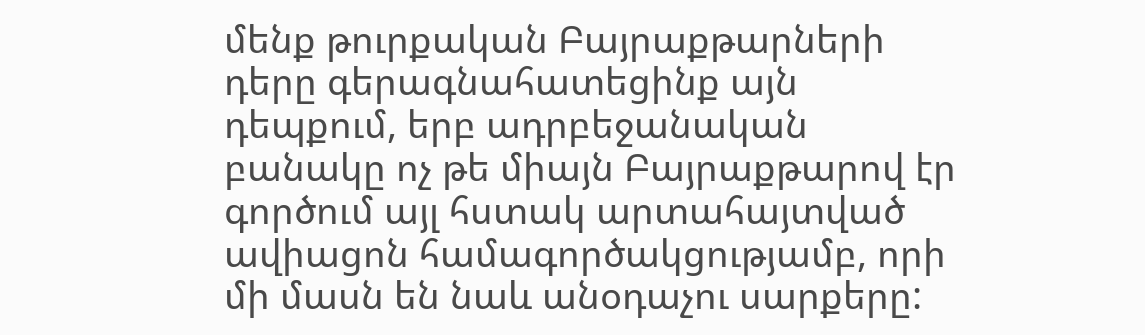մենք թուրքական Բայրաքթարների դերը գերագնահատեցինք այն դեպքում, երբ ադրբեջանական բանակը ոչ թե միայն Բայրաքթարով էր գործում այլ հստակ արտահայտված ավիացոն համագործակցությամբ, որի մի մասն են նաև անօդաչու սարքերը: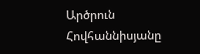Արծրուն Հովհաննիսյանը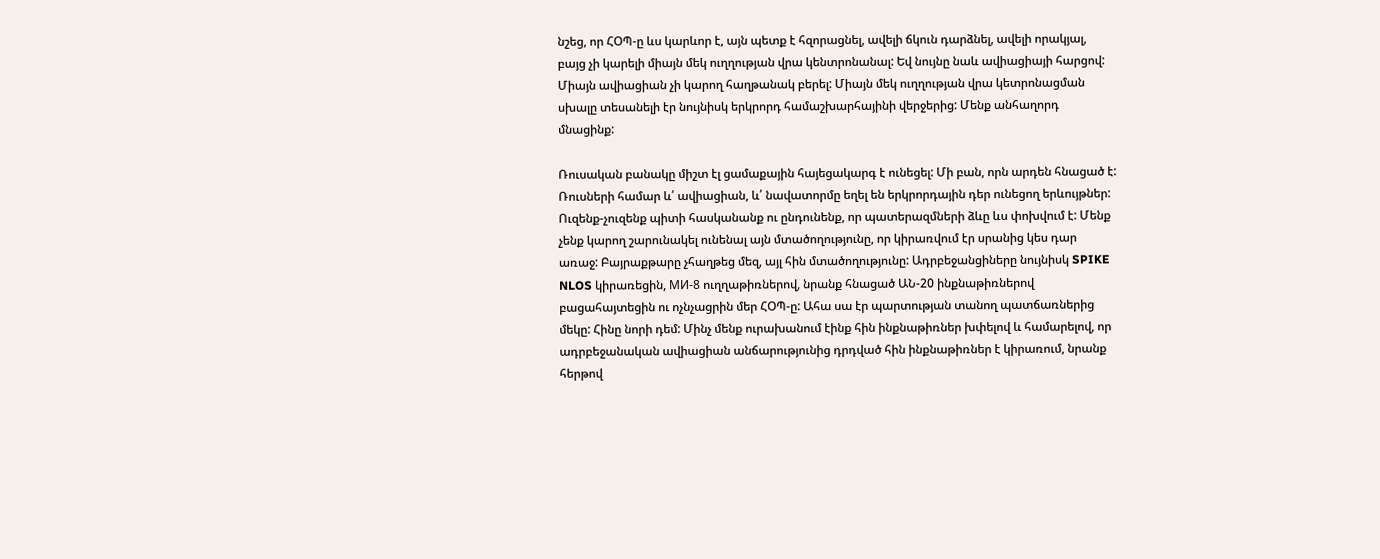նշեց, որ ՀՕՊ‑ը ևս կարևոր է, այն պետք է հզորացնել, ավելի ճկուն դարձնել, ավելի որակյալ, բայց չի կարելի միայն մեկ ուղղության վրա կենտրոնանալ: Եվ նույնը նաև ավիացիայի հարցով: Միայն ավիացիան չի կարող հաղթանակ բերել: Միայն մեկ ուղղության վրա կետրոնացման սխալը տեսանելի էր նույնիսկ երկրորդ համաշխարհայինի վերջերից: Մենք անհաղորդ մնացինք:

Ռուսական բանակը միշտ էլ ցամաքային հայեցակարգ է ունեցել: Մի բան, որն արդեն հնացած է: Ռուսների համար և՛ ավիացիան, և՛ նավատորմը եղել են երկրորդային դեր ունեցող երևույթներ: Ուզենք-չուզենք պիտի հասկանանք ու ընդունենք, որ պատերազմների ձևը ևս փոխվում է: Մենք չենք կարող շարունակել ունենալ այն մտածողությունը, որ կիրառվում էր սրանից կես դար առաջ: Բայրաքթարը չհաղթեց մեզ, այլ հին մտածողությունը: Ադրբեջանցիները նույնիսկ SPIKE NLOS կիրառեցին, МИ‑8 ուղղաթիռներով, նրանք հնացած ԱՆ-20 ինքնաթիռներով բացահայտեցին ու ոչնչացրին մեր ՀՕՊ‑ը: Ահա սա էր պարտության տանող պատճառներից մեկը: Հինը նորի դեմ: Մինչ մենք ուրախանում էինք հին ինքնաթիռներ խփելով և համարելով, որ ադրբեջանական ավիացիան անճարությունից դրդված հին ինքնաթիռներ է կիրառում, նրանք հերթով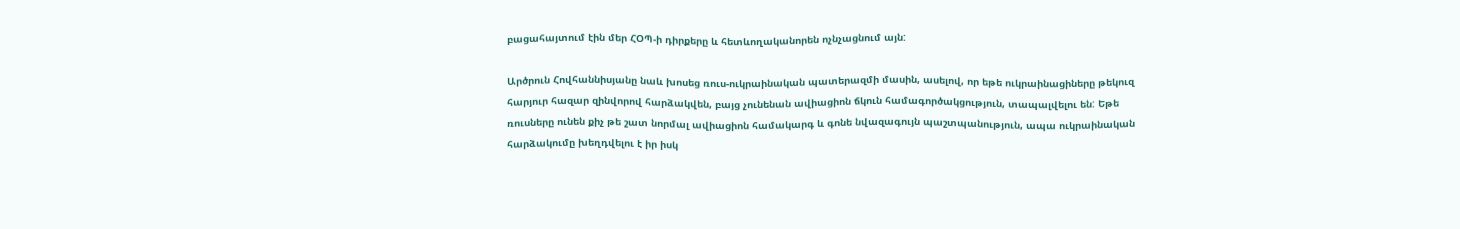բացահայտում էին մեր ՀՕՊ‑ի դիրքերը և հետևողականորեն ոչնչացնում այն:

Արծրուն Հովհաննիսյանը նաև խոսեց ռուս-ուկրաինական պատերազմի մասին, ասելով, որ եթե ուկրաինացիները թեկուզ հարյուր հազար զինվորով հարձակվեն, բայց չունենան ավիացիոն ճկուն համագործակցություն, տապալվելու են: Եթե ռուսները ունեն քիչ թե շատ նորմալ ավիացիոն համակարգ և գոնե նվազագույն պաշտպանություն, ապա ուկրաինական հարձակումը խեղդվելու է իր իսկ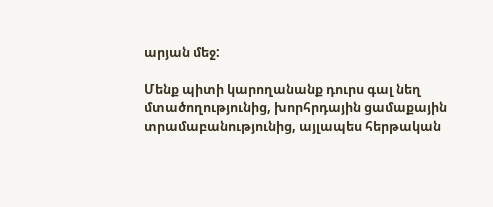արյան մեջ:

Մենք պիտի կարողանանք դուրս գալ նեղ մտածողությունից, խորհրդային ցամաքային տրամաբանությունից, այլապես հերթական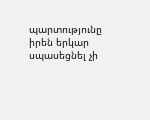պարտությունը իրեն երկար սպասեցնել չի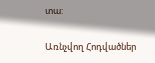տա:

Առնչվող Հոդվածներ